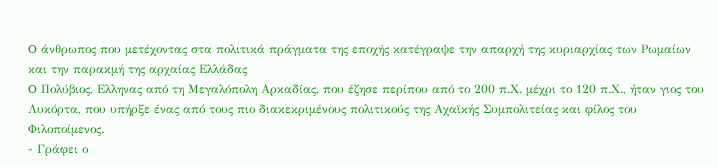O άνθρωπος που μετέχοντας στα πολιτικά πράγματα της εποχής κατέγραψε την απαρχή της κυριαρχίας των Ρωμαίων και την παρακμή της αρχαίας Ελλάδας
O Πολύβιος, Ελληνας από τη Μεγαλόπολη Αρκαδίας, που έζησε περίπου από το 200 π.Χ. μέχρι το 120 π.Χ., ήταν γιος του Λυκόρτα, που υπήρξε ένας από τους πιο διακεκριμένους πολιτικούς της Αχαϊκής Συμπολιτείας και φίλος του Φιλοποίμενος.
- Γράφει ο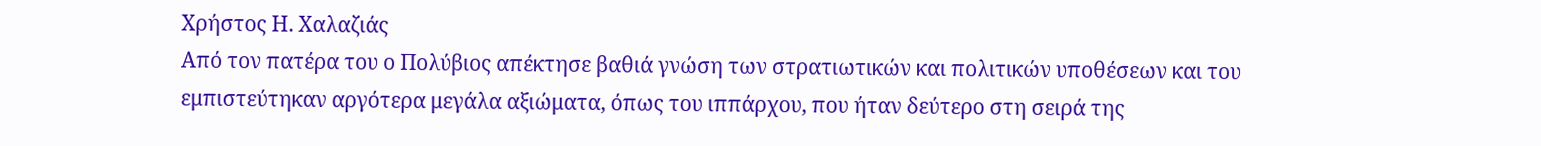Χρήστος Η. Χαλαζιάς
Από τον πατέρα του ο Πολύβιος απέκτησε βαθιά γνώση των στρατιωτικών και πολιτικών υποθέσεων και του εμπιστεύτηκαν αργότερα μεγάλα αξιώματα, όπως του ιππάρχου, που ήταν δεύτερο στη σειρά της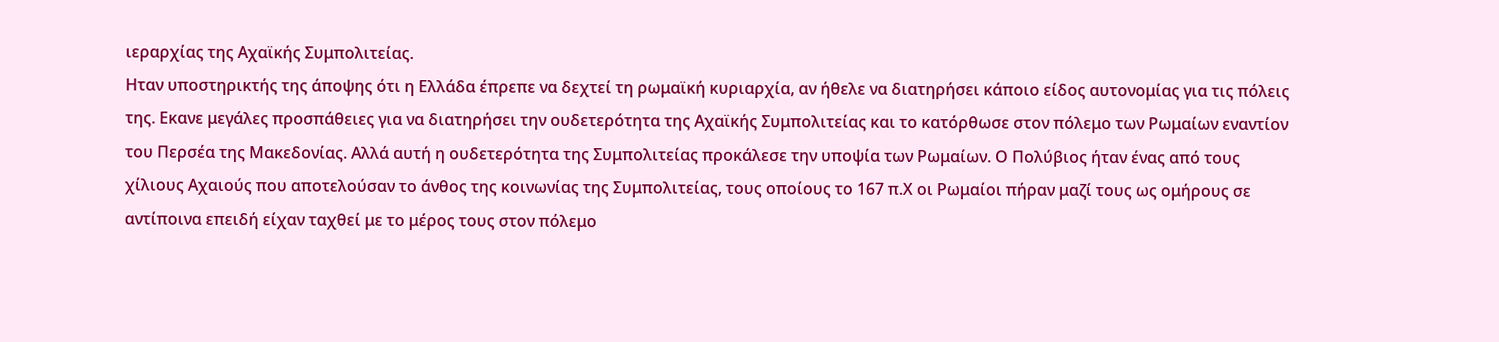ιεραρχίας της Αχαϊκής Συμπολιτείας.
Ηταν υποστηρικτής της άποψης ότι η Ελλάδα έπρεπε να δεχτεί τη ρωμαϊκή κυριαρχία, αν ήθελε να διατηρήσει κάποιο είδος αυτονομίας για τις πόλεις της. Εκανε μεγάλες προσπάθειες για να διατηρήσει την ουδετερότητα της Αχαϊκής Συμπολιτείας και το κατόρθωσε στον πόλεμο των Ρωμαίων εναντίον του Περσέα της Μακεδονίας. Αλλά αυτή η ουδετερότητα της Συμπολιτείας προκάλεσε την υποψία των Ρωμαίων. Ο Πολύβιος ήταν ένας από τους χίλιους Αχαιούς που αποτελούσαν το άνθος της κοινωνίας της Συμπολιτείας, τους οποίους το 167 π.Χ οι Ρωμαίοι πήραν μαζί τους ως ομήρους σε αντίποινα επειδή είχαν ταχθεί με το μέρος τους στον πόλεμο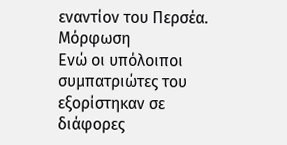εναντίον του Περσέα.
Μόρφωση
Ενώ οι υπόλοιποι συμπατριώτες του εξορίστηκαν σε διάφορες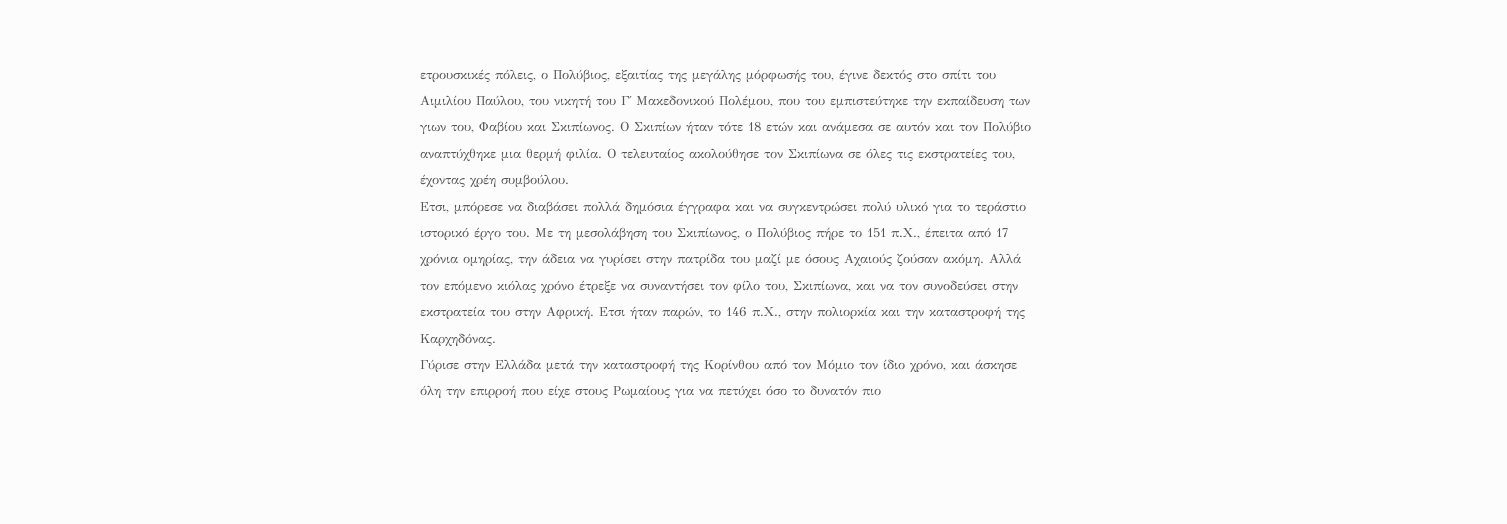ετρουσκικές πόλεις, ο Πολύβιος, εξαιτίας της μεγάλης μόρφωσής του, έγινε δεκτός στο σπίτι του Αιμιλίου Παύλου, του νικητή του Γ΄ Μακεδονικού Πολέμου, που του εμπιστεύτηκε την εκπαίδευση των γιων του, Φαβίου και Σκιπίωνος. Ο Σκιπίων ήταν τότε 18 ετών και ανάμεσα σε αυτόν και τον Πολύβιο αναπτύχθηκε μια θερμή φιλία. Ο τελευταίος ακολούθησε τον Σκιπίωνα σε όλες τις εκστρατείες του, έχοντας χρέη συμβούλου.
Ετσι, μπόρεσε να διαβάσει πολλά δημόσια έγγραφα και να συγκεντρώσει πολύ υλικό για το τεράστιο ιστορικό έργο του. Με τη μεσολάβηση του Σκιπίωνος, ο Πολύβιος πήρε το 151 π.Χ., έπειτα από 17 χρόνια ομηρίας, την άδεια να γυρίσει στην πατρίδα του μαζί με όσους Αχαιούς ζούσαν ακόμη. Αλλά τον επόμενο κιόλας χρόνο έτρεξε να συναντήσει τον φίλο του, Σκιπίωνα, και να τον συνοδεύσει στην εκστρατεία του στην Αφρική. Ετσι ήταν παρών, το 146 π.Χ., στην πολιορκία και την καταστροφή της Καρχηδόνας.
Γύρισε στην Ελλάδα μετά την καταστροφή της Κορίνθου από τον Μόμιο τον ίδιο χρόνο, και άσκησε όλη την επιρροή που είχε στους Ρωμαίους για να πετύχει όσο το δυνατόν πιο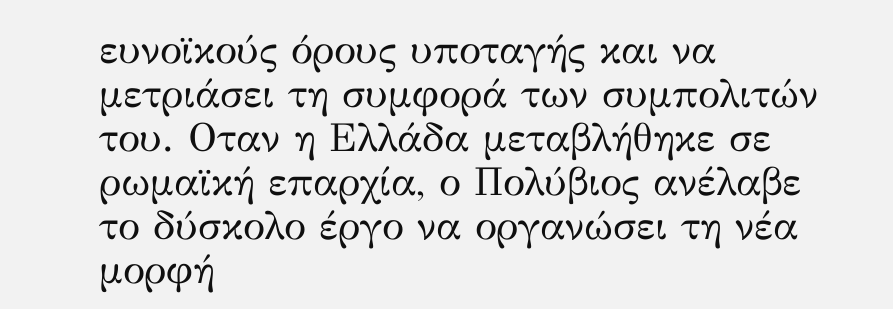ευνοϊκούς όρους υποταγής και να μετριάσει τη συμφορά των συμπολιτών του. Οταν η Ελλάδα μεταβλήθηκε σε ρωμαϊκή επαρχία, ο Πολύβιος ανέλαβε το δύσκολο έργο να οργανώσει τη νέα μορφή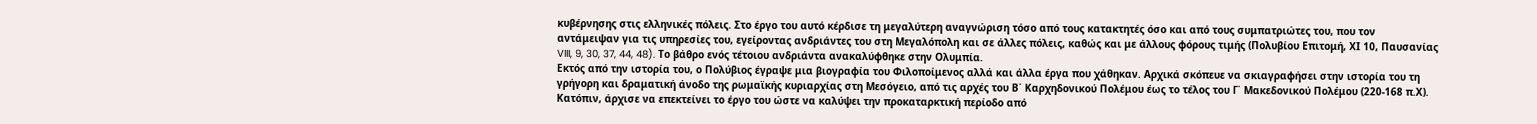κυβέρνησης στις ελληνικές πόλεις. Στο έργο του αυτό κέρδισε τη μεγαλύτερη αναγνώριση τόσο από τους κατακτητές όσο και από τους συμπατριώτες του, που τον αντάμειψαν για τις υπηρεσίες του, εγείροντας ανδριάντες του στη Μεγαλόπολη και σε άλλες πόλεις, καθώς και με άλλους φόρους τιμής (Πολυβίου Επιτομή, ΧΙ 10, Παυσανίας VIII, 9, 30, 37, 44, 48). Το βάθρο ενός τέτοιου ανδριάντα ανακαλύφθηκε στην Ολυμπία.
Εκτός από την ιστορία του, ο Πολύβιος έγραψε μια βιογραφία του Φιλοποίμενος αλλά και άλλα έργα που χάθηκαν. Αρχικά σκόπευε να σκιαγραφήσει στην ιστορία του τη γρήγορη και δραματική άνοδο της ρωμαϊκής κυριαρχίας στη Μεσόγειο, από τις αρχές του Β΄ Καρχηδονικού Πολέμου έως το τέλος του Γ΄ Μακεδονικού Πολέμου (220-168 π.Χ). Κατόπιν, άρχισε να επεκτείνει το έργο του ώστε να καλύψει την προκαταρκτική περίοδο από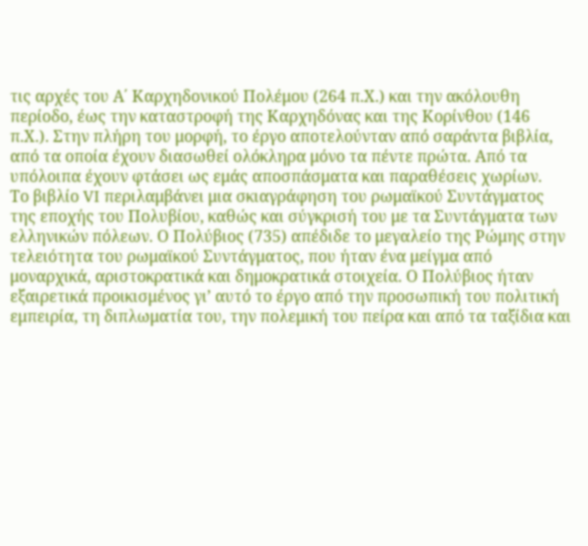τις αρχές του Α΄ Καρχηδονικού Πολέμου (264 π.Χ.) και την ακόλουθη περίοδο, έως την καταστροφή της Καρχηδόνας και της Κορίνθου (146 π.Χ.). Στην πλήρη του μορφή, το έργο αποτελούνταν από σαράντα βιβλία, από τα οποία έχουν διασωθεί ολόκληρα μόνο τα πέντε πρώτα. Από τα υπόλοιπα έχουν φτάσει ως εμάς αποσπάσματα και παραθέσεις χωρίων.
Το βιβλίο VI περιλαμβάνει μια σκιαγράφηση του ρωμαϊκού Συντάγματος της εποχής του Πολυβίου, καθώς και σύγκρισή του με τα Συντάγματα των ελληνικών πόλεων. Ο Πολύβιος (735) απέδιδε το μεγαλείο της Ρώμης στην τελειότητα του ρωμαϊκού Συντάγματος, που ήταν ένα μείγμα από μοναρχικά, αριστοκρατικά και δημοκρατικά στοιχεία. Ο Πολύβιος ήταν εξαιρετικά προικισμένος γι’ αυτό το έργο από την προσωπική του πολιτική εμπειρία, τη διπλωματία του, την πολεμική του πείρα και από τα ταξίδια και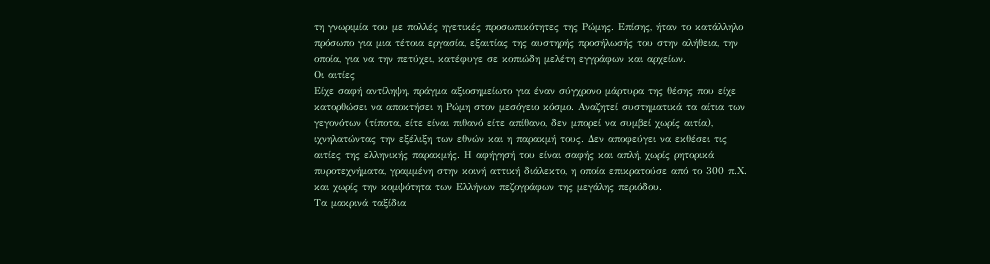τη γνωριμία του με πολλές ηγετικές προσωπικότητες της Ρώμης. Επίσης, ήταν το κατάλληλο πρόσωπο για μια τέτοια εργασία, εξαιτίας της αυστηρής προσήλωσής του στην αλήθεια, την οποία, για να την πετύχει, κατέφυγε σε κοπιώδη μελέτη εγγράφων και αρχείων.
Οι αιτίες
Είχε σαφή αντίληψη, πράγμα αξιοσημείωτο για έναν σύγχρονο μάρτυρα της θέσης που είχε κατορθώσει να αποκτήσει η Ρώμη στον μεσόγειο κόσμο. Αναζητεί συστηματικά τα αίτια των γεγονότων (τίποτα, είτε είναι πιθανό είτε απίθανο, δεν μπορεί να συμβεί χωρίς αιτία), ιχνηλατώντας την εξέλιξη των εθνών και η παρακμή τους. Δεν αποφεύγει να εκθέσει τις αιτίες της ελληνικής παρακμής. Η αφήγησή του είναι σαφής και απλή, χωρίς ρητορικά πυροτεχνήματα, γραμμένη στην κοινή αττική διάλεκτο, η οποία επικρατούσε από το 300 π.Χ. και χωρίς την κομψότητα των Ελλήνων πεζογράφων της μεγάλης περιόδου.
Τα μακρινά ταξίδια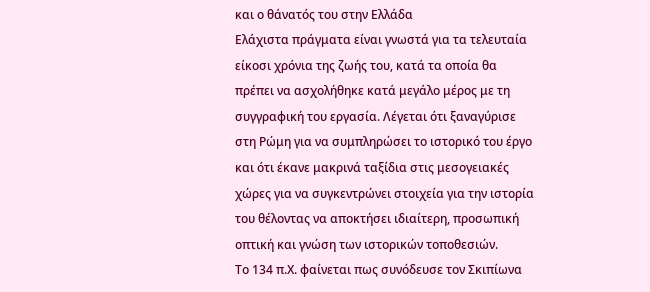και ο θάνατός του στην Ελλάδα
Ελάχιστα πράγματα είναι γνωστά για τα τελευταία είκοσι χρόνια της ζωής του, κατά τα οποία θα πρέπει να ασχολήθηκε κατά μεγάλο μέρος με τη συγγραφική του εργασία. Λέγεται ότι ξαναγύρισε στη Ρώμη για να συμπληρώσει το ιστορικό του έργο και ότι έκανε μακρινά ταξίδια στις μεσογειακές χώρες για να συγκεντρώνει στοιχεία για την ιστορία του θέλοντας να αποκτήσει ιδιαίτερη, προσωπική οπτική και γνώση των ιστορικών τοποθεσιών.
Το 134 π.Χ. φαίνεται πως συνόδευσε τον Σκιπίωνα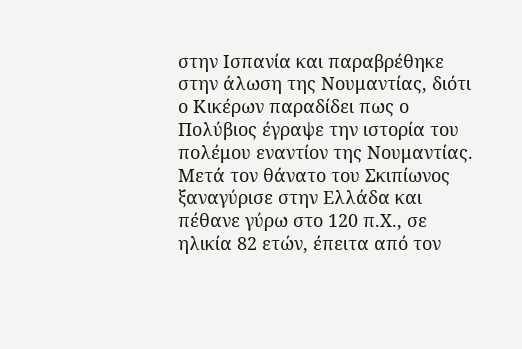στην Ισπανία και παραβρέθηκε στην άλωση της Νουμαντίας, διότι ο Κικέρων παραδίδει πως ο Πολύβιος έγραψε την ιστορία του πολέμου εναντίον της Νουμαντίας. Μετά τον θάνατο του Σκιπίωνος ξαναγύρισε στην Ελλάδα και πέθανε γύρω στο 120 π.Χ., σε ηλικία 82 ετών, έπειτα από τον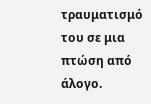τραυματισμό του σε μια πτώση από άλογο.